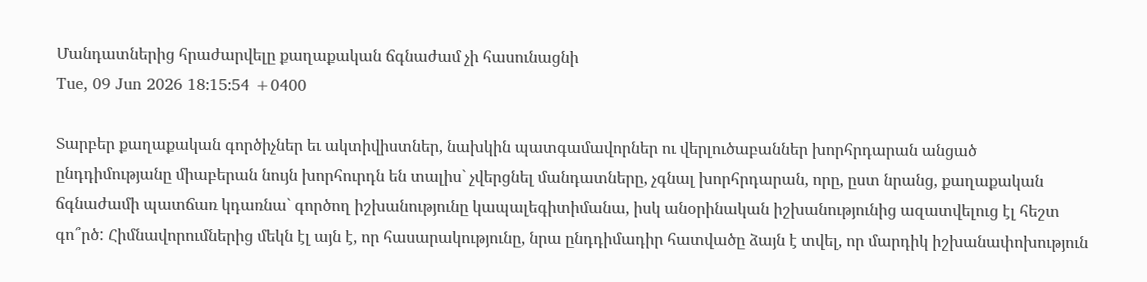Մանդատներից հրաժարվելը քաղաքական ճգնաժամ չի հասունացնի
Tue, 09 Jun 2026 18:15:54 +0400

Տարբեր քաղաքական գործիչներ եւ ակտիվիստներ, նախկին պատգամավորներ ու վերլուծաբաններ խորհրդարան անցած ընդդիմությանը միաբերան նույն խորհուրդն են տալիս` չվերցնել մանդատները, չգնալ խորհրդարան, որը, ըստ նրանց, քաղաքական ճգնաժամի պատճառ կդառնա` գործող իշխանությունը կապալեգիտիմանա, իսկ անօրինական իշխանությունից ազատվելուց էլ հեշտ գո՞րծ: Հիմնավորումներից մեկն էլ այն է, որ հասարակությունը, նրա ընդդիմադիր հատվածը ձայն է տվել, որ մարդիկ իշխանափոխություն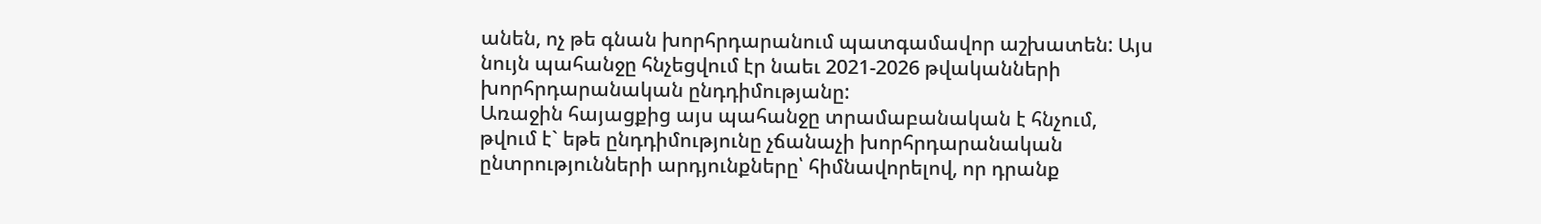անեն, ոչ թե գնան խորհրդարանում պատգամավոր աշխատեն: Այս նույն պահանջը հնչեցվում էր նաեւ 2021-2026 թվականների խորհրդարանական ընդդիմությանը:
Առաջին հայացքից այս պահանջը տրամաբանական է հնչում, թվում է` եթե ընդդիմությունը չճանաչի խորհրդարանական ընտրությունների արդյունքները՝ հիմնավորելով, որ դրանք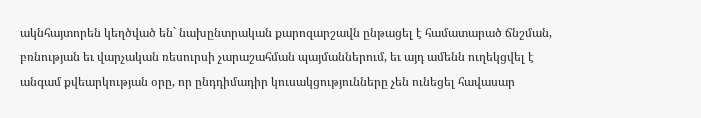ակնհայտորեն կեղծված են` նախընտրական քարոզարշավն ընթացել է համատարած ճնշման, բռնության եւ վարչական ռեսուրսի չարաշահման պայմաններում, եւ այդ ամենն ուղեկցվել է անգամ քվեարկության օրը, որ ընդդիմադիր կուսակցությունները չեն ունեցել հավասար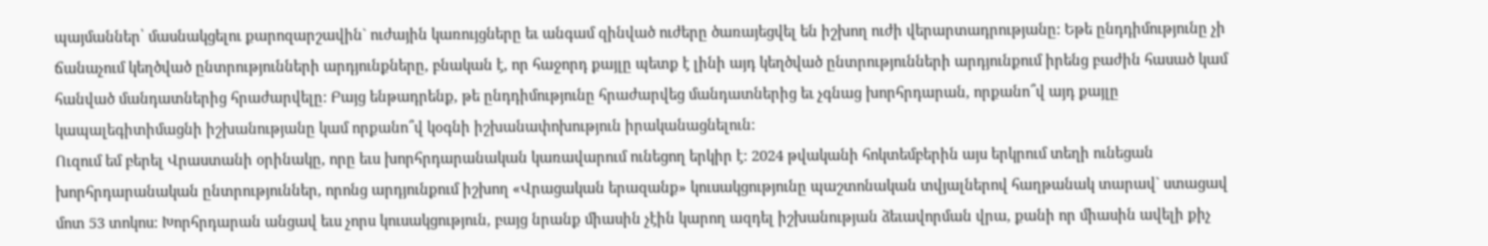պայմաններ՝ մասնակցելու քարոզարշավին` ուժային կառույցները եւ անգամ զինված ուժերը ծառայեցվել են իշխող ուժի վերարտադրությանը: Եթե ընդդիմությունը չի ճանաչում կեղծված ընտրությունների արդյունքները, բնական է, որ հաջորդ քայլը պետք է լինի այդ կեղծված ընտրությունների արդյունքում իրենց բաժին հասած կամ հանված մանդատներից հրաժարվելը: Բայց ենթադրենք, թե ընդդիմությունը հրաժարվեց մանդատներից եւ չգնաց խորհրդարան, որքանո՞վ այդ քայլը կապալեգիտիմացնի իշխանությանը կամ որքանո՞վ կօգնի իշխանափոխություն իրականացնելուն:
Ուզում եմ բերել Վրաստանի օրինակը, որը եւս խորհրդարանական կառավարում ունեցող երկիր է: 2024 թվականի հոկտեմբերին այս երկրում տեղի ունեցան խորհրդարանական ընտրություններ, որոնց արդյունքում իշխող «Վրացական երազանք» կուսակցությունը պաշտոնական տվյալներով հաղթանակ տարավ` ստացավ մոտ 53 տոկոս: Խորհրդարան անցավ եւս չորս կուսակցություն, բայց նրանք միասին չէին կարող ազդել իշխանության ձեւավորման վրա, քանի որ միասին ավելի քիչ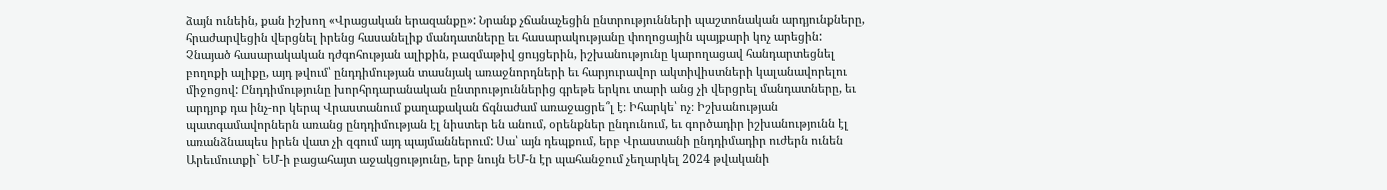ձայն ունեին, քան իշխող «Վրացական երազանքը»: Նրանք չճանաչեցին ընտրությունների պաշտոնական արդյունքները, հրաժարվեցին վերցնել իրենց հասանելիք մանդատները եւ հասարակությանը փողոցային պայքարի կոչ արեցին: Չնայած հասարակական դժգոհության ալիքին, բազմաթիվ ցույցերին, իշխանությունը կարողացավ հանդարտեցնել բողոքի ալիքը, այդ թվում՝ ընդդիմության տասնյակ առաջնորդների եւ հարյուրավոր ակտիվիստների կալանավորելու միջոցով: Ընդդիմությունը խորհրդարանական ընտրություններից գրեթե երկու տարի անց չի վերցրել մանդատները, եւ արդյոք դա ինչ-որ կերպ Վրաստանում քաղաքական ճգնաժամ առաջացրե՞լ է։ Իհարկե՝ ոչ։ Իշխանության պատգամավորներն առանց ընդդիմության էլ նիստեր են անում, օրենքներ ընդունում, եւ գործադիր իշխանությունն էլ առանձնապես իրեն վատ չի զգում այդ պայմաններում: Սա՝ այն դեպքում, երբ Վրաստանի ընդդիմադիր ուժերն ունեն Արեւմուտքի` ԵՄ-ի բացահայտ աջակցությունը, երբ նույն ԵՄ-ն էր պահանջում չեղարկել 2024 թվականի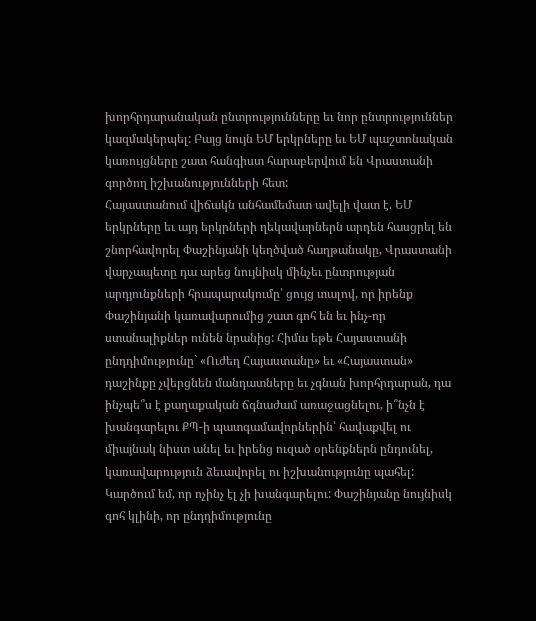խորհրդարանական ընտրությունները եւ նոր ընտրություններ կազմակերպել: Բայց նույն ԵՄ երկրները եւ ԵՄ պաշտոնական կառույցները շատ հանգիստ հարաբերվում են Վրաստանի գործող իշխանությունների հետ:
Հայաստանում վիճակն անհամեմատ ավելի վատ է. ԵՄ երկրները եւ այդ երկրների ղեկավարներն արդեն հասցրել են շնորհավորել Փաշինյանի կեղծված հաղթանակը, Վրաստանի վարչապետը դա արեց նույնիսկ մինչեւ ընտրության արդյունքների հրապարակումը՝ ցույց տալով, որ իրենք Փաշինյանի կառավարումից շատ գոհ են եւ ինչ-որ ստանալիքներ ունեն նրանից: Հիմա եթե Հայաստանի ընդդիմությունը` «Ուժեղ Հայաստանը» եւ «Հայաստան» դաշինքը չվերցնեն մանդատները եւ չգնան խորհրդարան, դա ինչպե՞ս է քաղաքական ճգնաժամ առաջացնելու, ի՞նչն է խանգարելու ՔՊ-ի պատգամավորներին՝ հավաքվել ու միայնակ նիստ անել եւ իրենց ուզած օրենքներն ընդունել, կառավարություն ձեւավորել ու իշխանությունը պահել: Կարծում եմ, որ ոչինչ էլ չի խանգարելու: Փաշինյանը նույնիսկ գոհ կլինի, որ ընդդիմությունը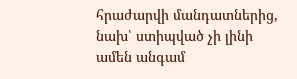հրաժարվի մանդատներից, նախ՝ ստիպված չի լինի ամեն անգամ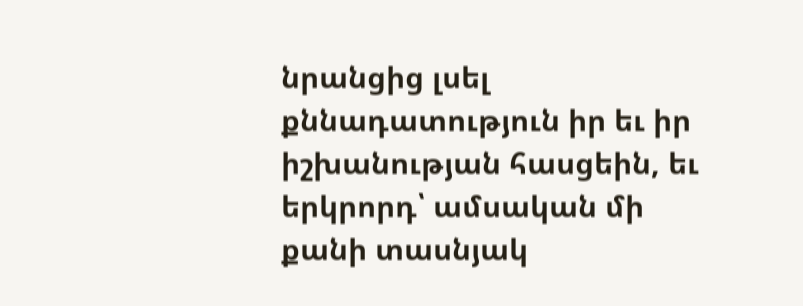նրանցից լսել քննադատություն իր եւ իր իշխանության հասցեին, եւ երկրորդ՝ ամսական մի քանի տասնյակ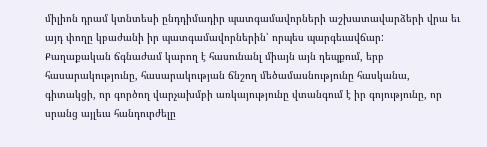միլիոն դրամ կտնտեսի ընդդիմադիր պատգամավորների աշխատավարձերի վրա եւ այդ փողը կբաժանի իր պատգամավորներին՝ որպես պարգեւավճար:
Քաղաքական ճգնաժամ կարող է հասունանլ միայն այն դեպքում, երբ հասարակությունը, հասարակության ճնշող մեծամասնությունը հասկանա, գիտակցի, որ գործող վարչախմբի առկայությունը վտանգում է իր գոյությունը, որ սրանց այլեւս հանդուրժելը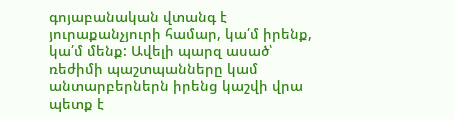գոյաբանական վտանգ է յուրաքանչյուրի համար, կա՛մ իրենք, կա՛մ մենք: Ավելի պարզ ասած՝ ռեժիմի պաշտպանները կամ անտարբերներն իրենց կաշվի վրա պետք է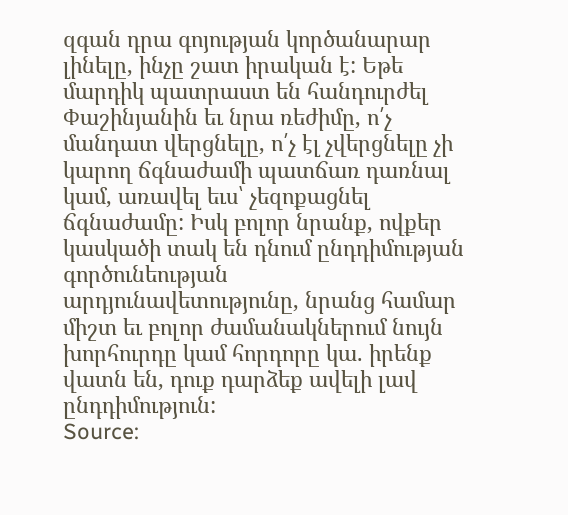զգան դրա գոյության կործանարար լինելը, ինչը շատ իրական է: Եթե մարդիկ պատրաստ են հանդուրժել Փաշինյանին եւ նրա ռեժիմը, ո՛չ մանդատ վերցնելը, ո՛չ էլ չվերցնելը չի կարող ճգնաժամի պատճառ դառնալ կամ, առավել եւս՝ չեզոքացնել ճգնաժամը: Իսկ բոլոր նրանք, ովքեր կասկածի տակ են դնում ընդդիմության գործունեության արդյունավետությունը, նրանց համար միշտ եւ բոլոր ժամանակներում նույն խորհուրդը կամ հորդորը կա. իրենք վատն են, դուք դարձեք ավելի լավ ընդդիմություն:
Source: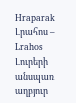Hraparak
Լրահոս – Lrahos Լուրերի անսպառ աղբյուր